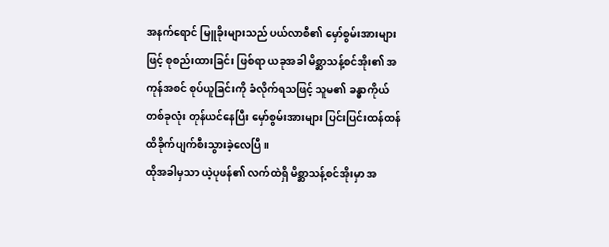အနက်ရောင် မြူခိုးများသည် ပယ်လာစီ၏ မှော်စွမ်းအားများဖြင့် စုစည်းထားခြင်း ဖြစ်ရာ ယခုအခါ မိစ္ဆာသန့်စင်အိုး၏ အကုန်အစင် စုပ်ယူခြင်းကို ခံလိုက်ရသဖြင့် သူမ၏ ခန္ဓာကိုယ်တစ်ခုလုံး တုန်ယင်နေပြီး မှော်စွမ်းအားများ ပြင်းပြင်းထန်ထန် ထိခိုက်ပျက်စီးသွားခဲ့လေပြီ။
ထိုအခါမှသာ ယဲ့ပုဖန်၏ လက်ထဲရှိ မိစ္ဆာသန့်စင်အိုးမှာ အ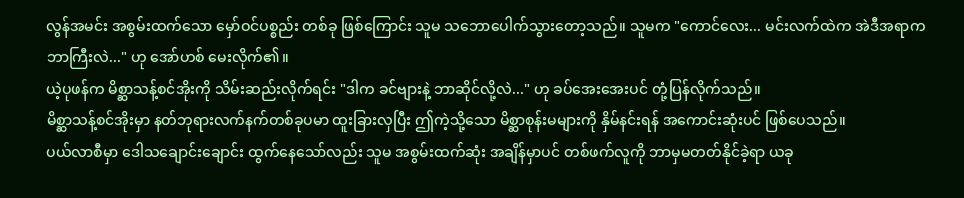လွန်အမင်း အစွမ်းထက်သော မှော်ဝင်ပစ္စည်း တစ်ခု ဖြစ်ကြောင်း သူမ သဘောပေါက်သွားတော့သည်။ သူမက "ကောင်လေး... မင်းလက်ထဲက အဲဒီအရာက ဘာကြီးလဲ..." ဟု အော်ဟစ် မေးလိုက်၏။
ယဲ့ပုဖန်က မိစ္ဆာသန့်စင်အိုးကို သိမ်းဆည်းလိုက်ရင်း "ဒါက ခင်ဗျားနဲ့ ဘာဆိုင်လို့လဲ..." ဟု ခပ်အေးအေးပင် တုံ့ပြန်လိုက်သည်။
မိစ္ဆာသန့်စင်အိုးမှာ နတ်ဘုရားလက်နက်တစ်ခုပမာ ထူးခြားလှပြီး ဤကဲ့သို့သော မိစ္ဆာစုန်းမများကို နှိမ်နင်းရန် အကောင်းဆုံးပင် ဖြစ်ပေသည်။
ပယ်လာစီမှာ ဒေါသချောင်းချောင်း ထွက်နေသော်လည်း သူမ အစွမ်းထက်ဆုံး အချိန်မှာပင် တစ်ဖက်လူကို ဘာမှမတတ်နိုင်ခဲ့ရာ ယခု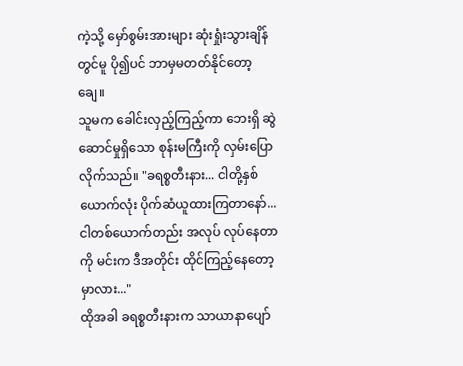ကဲ့သို့ မှော်စွမ်းအားများ ဆုံးရှုံးသွားချိန်တွင်မူ ပို၍ပင် ဘာမှမတတ်နိုင်တော့ချေ။
သူမက ခေါင်းလှည့်ကြည့်ကာ ဘေးရှိ ဆွဲဆောင်မှုရှိသော စုန်းမကြီးကို လှမ်းပြောလိုက်သည်။ "ခရစ္စတီးနား... ငါတို့နှစ်ယောက်လုံး ပိုက်ဆံယူထားကြတာနော်... ငါတစ်ယောက်တည်း အလုပ် လုပ်နေတာကို မင်းက ဒီအတိုင်း ထိုင်ကြည့်နေတော့မှာလား..."
ထိုအခါ ခရစ္စတီးနားက သာယာနာပျော်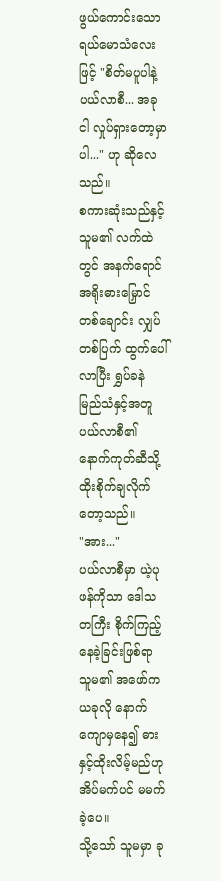ဖွယ်ကောင်းသော ရယ်မောသံလေးဖြင့် "စိတ်မပူပါနဲ့ ပယ်လာစီ... အခု ငါ လှုပ်ရှားတော့မှာပါ..." ဟု ဆိုလေသည်။
စကားဆုံးသည်နှင့် သူမ၏ လက်ထဲတွင် အနက်ရောင် အရိုးဓားမြှောင်တစ်ချောင်း လျှပ်တစ်ပြက် ထွက်ပေါ်လာပြီး ရွှပ်ခနဲ မြည်သံနှင့်အတူ ပယ်လာစီ၏ နောက်ကုတ်ဆီသို့ ထိုးစိုက်ချလိုက်တော့သည်။
"အား..."
ပယ်လာစီမှာ ယဲ့ပုဖန်ကိုသာ ဒေါသတကြီး စိုက်ကြည့်နေခဲ့ခြင်းဖြစ်ရာ သူမ၏ အဖော်က ယခုလို နောက်ကျောမှနေ၍ ဓားနှင့်ထိုးလိမ့်မည်ဟု အိပ်မက်ပင် မမက်ခဲ့ပေ။
သို့သော် သူမမှာ ခု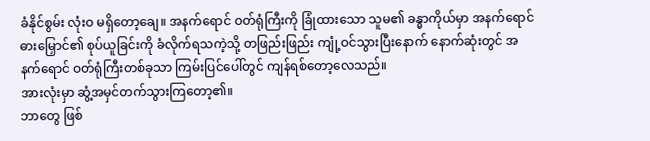ခံနိုင်စွမ်း လုံးဝ မရှိတော့ချေ။ အနက်ရောင် ဝတ်ရုံကြီးကို ခြုံထားသော သူမ၏ ခန္ဓာကိုယ်မှာ အနက်ရောင် ဓားမြှောင်၏ စုပ်ယူခြင်းကို ခံလိုက်ရသကဲ့သို့ တဖြည်းဖြည်း ကျုံ့ဝင်သွားပြီးနောက် နောက်ဆုံးတွင် အနက်ရောင် ဝတ်ရုံကြီးတစ်ခုသာ ကြမ်းပြင်ပေါ်တွင် ကျန်ရစ်တော့လေသည်။
အားလုံးမှာ ဆွံ့အမှင်တက်သွားကြတော့၏။
ဘာတွေ ဖြစ်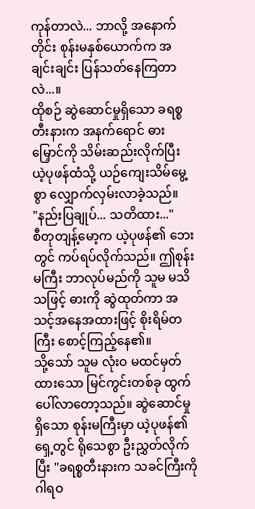ကုန်တာလဲ... ဘာလို့ အနောက်တိုင်း စုန်းမနှစ်ယောက်က အချင်းချင်း ပြန်သတ်နေကြတာလဲ...။
ထိုစဉ် ဆွဲဆောင်မှုရှိသော ခရစ္စတီးနားက အနက်ရောင် ဓားမြှောင်ကို သိမ်းဆည်းလိုက်ပြီး ယဲ့ပုဖန်ထံသို့ ယဉ်ကျေးသိမ်မွေ့စွာ လျှောက်လှမ်းလာခဲ့သည်။
"နည်းပြချုပ်... သတိထား..."
စီတုတျန့်မော့က ယဲ့ပုဖန်၏ ဘေးတွင် ကပ်ရပ်လိုက်သည်။ ဤစုန်းမကြီး ဘာလုပ်မည်ကို သူမ မသိသဖြင့် ဓားကို ဆွဲထုတ်ကာ အသင့်အနေအထားဖြင့် စိုးရိမ်တကြီး စောင့်ကြည့်နေ၏။
သို့သော် သူမ လုံးဝ မထင်မှတ်ထားသော မြင်ကွင်းတစ်ခု ထွက်ပေါ်လာတော့သည်။ ဆွဲဆောင်မှု ရှိသော စုန်းမကြီးမှာ ယဲ့ပုဖန်၏ ရှေ့တွင် ရိုသေစွာ ဦးညွှတ်လိုက်ပြီး "ခရစ္စတီးနားက သခင်ကြီးကို ဂါရဝ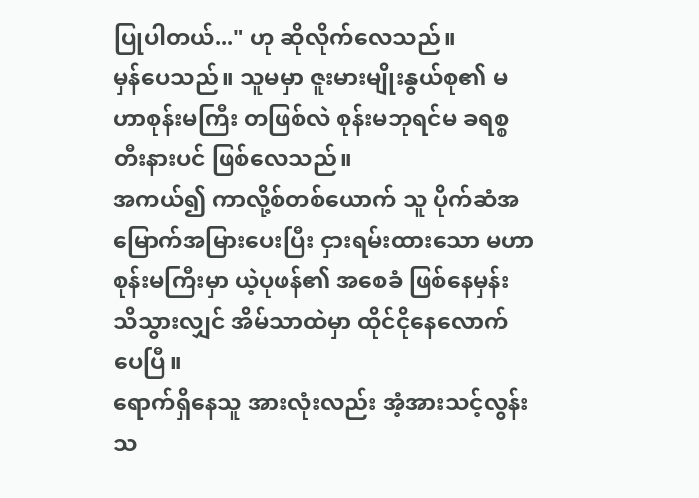ပြုပါတယ်..." ဟု ဆိုလိုက်လေသည်။
မှန်ပေသည်။ သူမမှာ ဇူးမားမျိုးနွယ်စု၏ မဟာစုန်းမကြီး တဖြစ်လဲ စုန်းမဘုရင်မ ခရစ္စတီးနားပင် ဖြစ်လေသည်။
အကယ်၍ ကာလို့စ်တစ်ယောက် သူ ပိုက်ဆံအမြောက်အမြားပေးပြီး ငှားရမ်းထားသော မဟာစုန်းမကြီးမှာ ယဲ့ပုဖန်၏ အစေခံ ဖြစ်နေမှန်း သိသွားလျှင် အိမ်သာထဲမှာ ထိုင်ငိုနေလောက်ပေပြီ။
ရောက်ရှိနေသူ အားလုံးလည်း အံ့အားသင့်လွန်းသ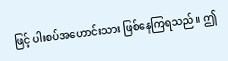ဖြင့် ပါးစပ်အဟောင်းသား ဖြစ်နေကြရသည်။ ဤ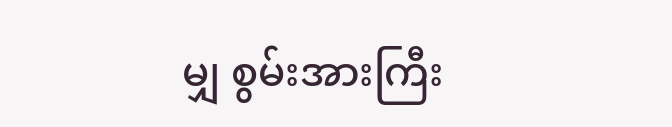မျှ စွမ်းအားကြီး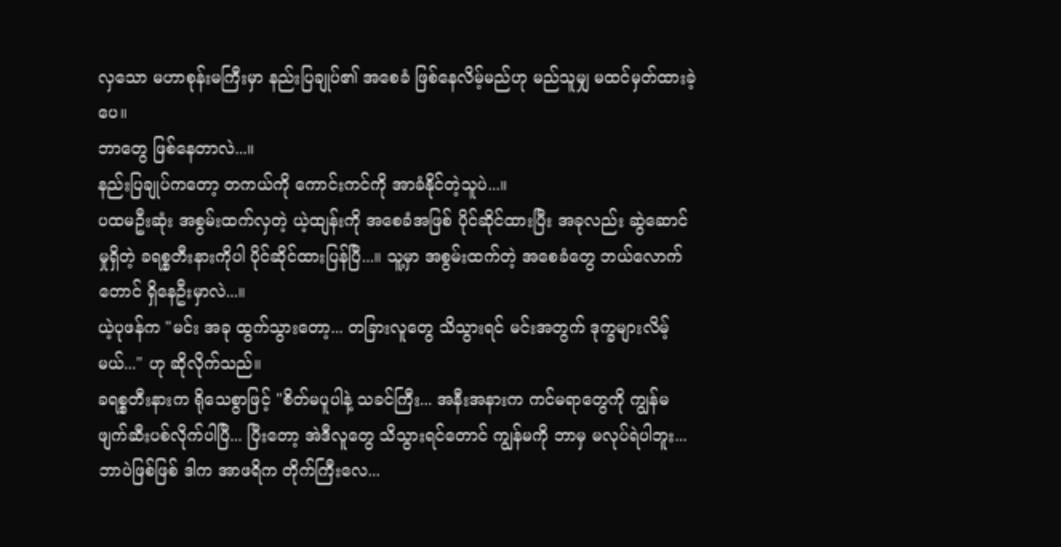လှသော မဟာစုန်းမကြီးမှာ နည်းပြချုပ်၏ အစေခံ ဖြစ်နေလိမ့်မည်ဟု မည်သူမျှ မထင်မှတ်ထားခဲ့ပေ။
ဘာတွေ ဖြစ်နေတာလဲ...။
နည်းပြချုပ်ကတော့ တကယ်ကို ကောင်းကင်ကို အာခံနိုင်တဲ့သူပဲ...။
ပထမဦးဆုံး အစွမ်းထက်လှတဲ့ ယဲ့ထျန်းကို အစေခံအဖြစ် ပိုင်ဆိုင်ထားပြီး အခုလည်း ဆွဲဆောင်မှုရှိတဲ့ ခရစ္စတီးနားကိုပါ ပိုင်ဆိုင်ထားပြန်ပြီ...။ သူ့မှာ အစွမ်းထက်တဲ့ အစေခံတွေ ဘယ်လောက်တောင် ရှိနေဦးမှာလဲ...။
ယဲ့ပုဖန်က "မင်း အခု ထွက်သွားတော့... တခြားလူတွေ သိသွားရင် မင်းအတွက် ဒုက္ခများလိမ့်မယ်..." ဟု ဆိုလိုက်သည်။
ခရစ္စတီးနားက ရိုသေစွာဖြင့် "စိတ်မပူပါနဲ့ သခင်ကြီး... အနီးအနားက ကင်မရာတွေကို ကျွန်မ ဖျက်ဆီးပစ်လိုက်ပါပြီ... ပြီးတော့ အဲဒီလူတွေ သိသွားရင်တောင် ကျွန်မကို ဘာမှ မလုပ်ရဲပါဘူး... ဘာပဲဖြစ်ဖြစ် ဒါက အာဖရိက တိုက်ကြီးလေ...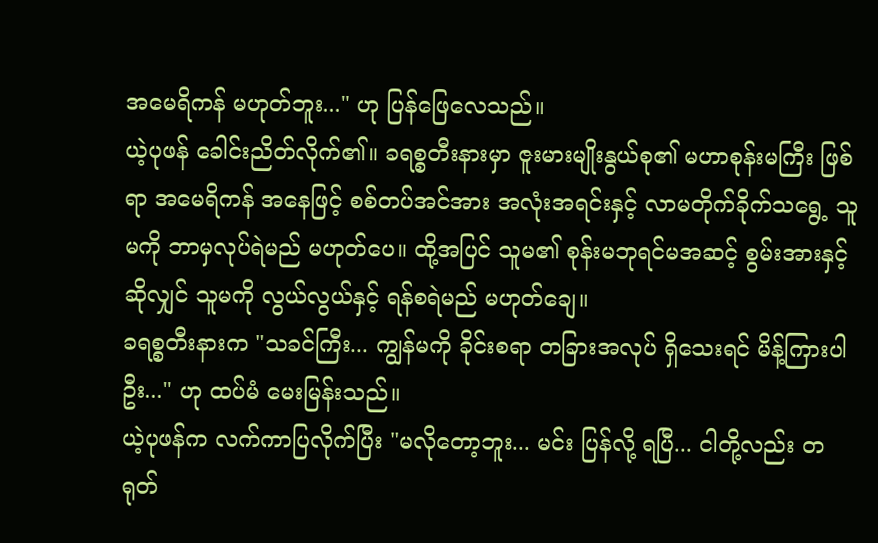အမေရိကန် မဟုတ်ဘူး..." ဟု ပြန်ဖြေလေသည်။
ယဲ့ပုဖန် ခေါင်းညိတ်လိုက်၏။ ခရစ္စတီးနားမှာ ဇူးမားမျိုးနွယ်စု၏ မဟာစုန်းမကြီး ဖြစ်ရာ အမေရိကန် အနေဖြင့် စစ်တပ်အင်အား အလုံးအရင်းနှင့် လာမတိုက်ခိုက်သရွေ့ သူမကို ဘာမှလုပ်ရဲမည် မဟုတ်ပေ။ ထို့အပြင် သူမ၏ စုန်းမဘုရင်မအဆင့် စွမ်းအားနှင့်ဆိုလျှင် သူမကို လွယ်လွယ်နှင့် ရန်စရဲမည် မဟုတ်ချေ။
ခရစ္စတီးနားက "သခင်ကြီး... ကျွန်မကို ခိုင်းစရာ တခြားအလုပ် ရှိသေးရင် မိန့်ကြားပါဦး..." ဟု ထပ်မံ မေးမြန်းသည်။
ယဲ့ပုဖန်က လက်ကာပြလိုက်ပြီး "မလိုတော့ဘူး... မင်း ပြန်လို့ ရပြီ... ငါတို့လည်း တရုတ်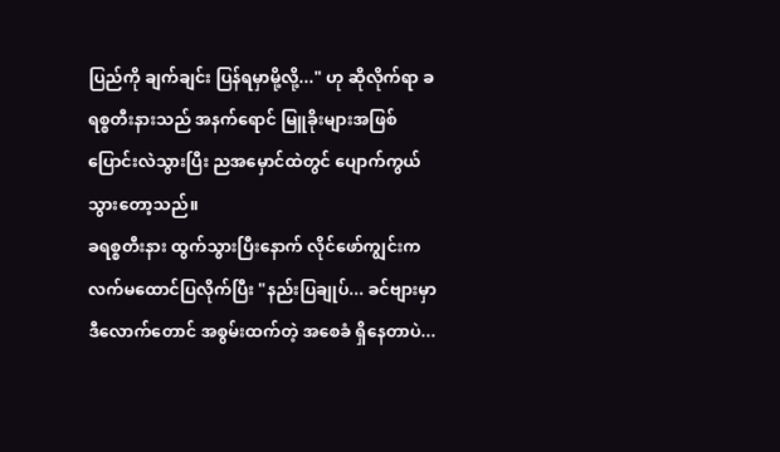ပြည်ကို ချက်ချင်း ပြန်ရမှာမို့လို့..." ဟု ဆိုလိုက်ရာ ခရစ္စတီးနားသည် အနက်ရောင် မြူခိုးများအဖြစ် ပြောင်းလဲသွားပြီး ညအမှောင်ထဲတွင် ပျောက်ကွယ်သွားတော့သည်။
ခရစ္စတီးနား ထွက်သွားပြီးနောက် လိုင်ဖော်ကျွင်းက လက်မထောင်ပြလိုက်ပြီး "နည်းပြချုပ်... ခင်ဗျားမှာ ဒီလောက်တောင် အစွမ်းထက်တဲ့ အစေခံ ရှိနေတာပဲ...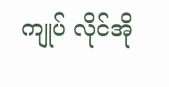ကျုပ် လိုင်အို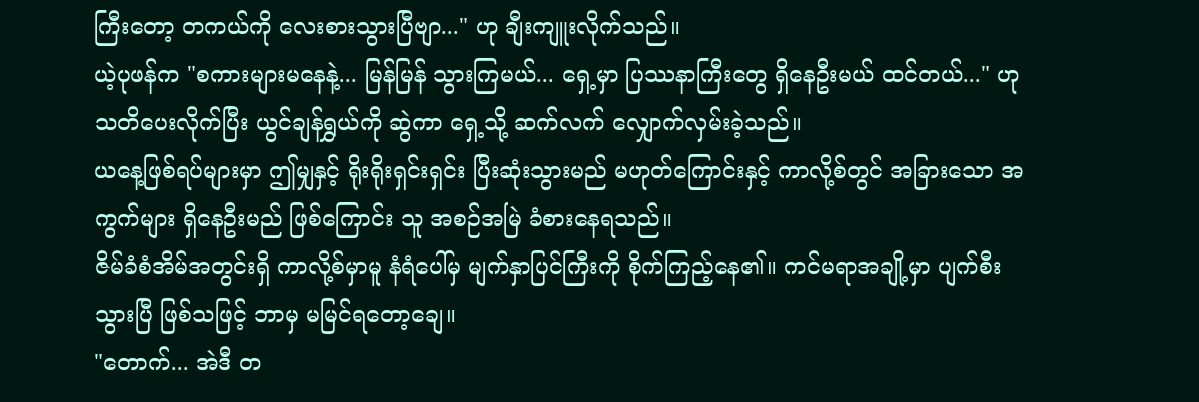ကြီးတော့ တကယ်ကို လေးစားသွားပြီဗျာ..." ဟု ချီးကျူးလိုက်သည်။
ယဲ့ပုဖန်က "စကားများမနေနဲ့... မြန်မြန် သွားကြမယ်... ရှေ့မှာ ပြဿနာကြီးတွေ ရှိနေဦးမယ် ထင်တယ်..." ဟု သတိပေးလိုက်ပြီး ယွင်ချန်ရွှယ်ကို ဆွဲကာ ရှေ့သို့ ဆက်လက် လျှောက်လှမ်းခဲ့သည်။
ယနေ့ဖြစ်ရပ်များမှာ ဤမျှနှင့် ရိုးရိုးရှင်းရှင်း ပြီးဆုံးသွားမည် မဟုတ်ကြောင်းနှင့် ကာလို့စ်တွင် အခြားသော အကွက်များ ရှိနေဦးမည် ဖြစ်ကြောင်း သူ အစဉ်အမြဲ ခံစားနေရသည်။
ဇိမ်ခံစံအိမ်အတွင်းရှိ ကာလို့စ်မှာမူ နံရံပေါ်မှ မျက်နှာပြင်ကြီးကို စိုက်ကြည့်နေ၏။ ကင်မရာအချို့မှာ ပျက်စီးသွားပြီ ဖြစ်သဖြင့် ဘာမှ မမြင်ရတော့ချေ။
"တောက်... အဲဒီ တ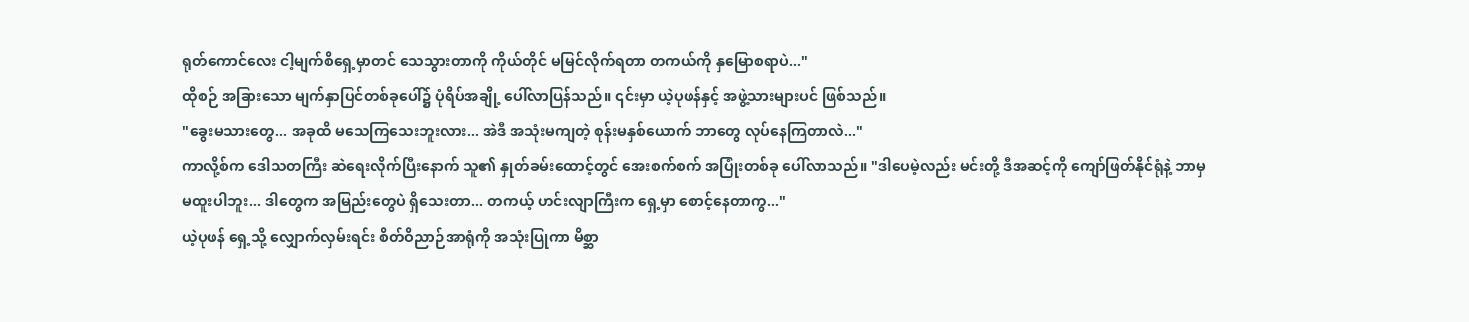ရုတ်ကောင်လေး ငါ့မျက်စိရှေ့မှာတင် သေသွားတာကို ကိုယ်တိုင် မမြင်လိုက်ရတာ တကယ်ကို နှမြောစရာပဲ..."
ထိုစဉ် အခြားသော မျက်နှာပြင်တစ်ခုပေါ်၌ ပုံရိပ်အချို့ ပေါ်လာပြန်သည်။ ၎င်းမှာ ယဲ့ပုဖန်နှင့် အဖွဲ့သားများပင် ဖြစ်သည်။
"ခွေးမသားတွေ... အခုထိ မသေကြသေးဘူးလား... အဲဒီ အသုံးမကျတဲ့ စုန်းမနှစ်ယောက် ဘာတွေ လုပ်နေကြတာလဲ..."
ကာလို့စ်က ဒေါသတကြီး ဆဲရေးလိုက်ပြီးနောက် သူ၏ နှုတ်ခမ်းထောင့်တွင် အေးစက်စက် အပြုံးတစ်ခု ပေါ်လာသည်။ "ဒါပေမဲ့လည်း မင်းတို့ ဒီအဆင့်ကို ကျော်ဖြတ်နိုင်ရုံနဲ့ ဘာမှ မထူးပါဘူး... ဒါတွေက အမြည်းတွေပဲ ရှိသေးတာ... တကယ့် ဟင်းလျာကြီးက ရှေ့မှာ စောင့်နေတာကွ..."
ယဲ့ပုဖန် ရှေ့သို့ လျှောက်လှမ်းရင်း စိတ်ဝိညာဉ်အာရုံကို အသုံးပြုကာ မိစ္ဆာ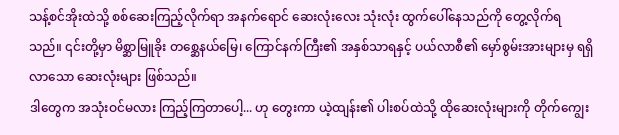သန့်စင်အိုးထဲသို့ စစ်ဆေးကြည့်လိုက်ရာ အနက်ရောင် ဆေးလုံးလေး သုံးလုံး ထွက်ပေါ်နေသည်ကို တွေ့လိုက်ရသည်။ ၎င်းတို့မှာ မိစ္ဆာမြူခိုး တစ္ဆေနယ်မြေ၊ ကြောင်နက်ကြီး၏ အနှစ်သာရနှင့် ပယ်လာစီ၏ မှော်စွမ်းအားများမှ ရရှိလာသော ဆေးလုံးများ ဖြစ်သည်။
ဒါတွေက အသုံးဝင်မလား ကြည့်ကြတာပေါ့... ဟု တွေးကာ ယဲ့ထျန်း၏ ပါးစပ်ထဲသို့ ထိုဆေးလုံးများကို တိုက်ကျွေး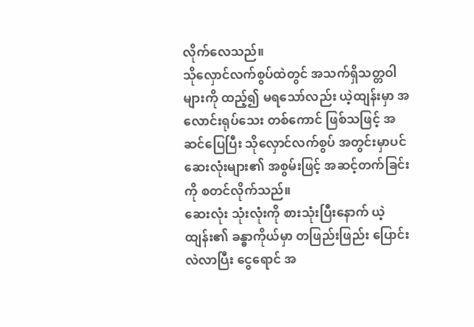လိုက်လေသည်။
သိုလှောင်လက်စွပ်ထဲတွင် အသက်ရှိသတ္တဝါများကို ထည့်၍ မရသော်လည်း ယဲ့ထျန်းမှာ အလောင်းရုပ်သေး တစ်ကောင် ဖြစ်သဖြင့် အဆင်ပြေပြီး သိုလှောင်လက်စွပ် အတွင်းမှာပင် ဆေးလုံးများ၏ အစွမ်းဖြင့် အဆင့်တက်ခြင်းကို စတင်လိုက်သည်။
ဆေးလုံး သုံးလုံးကို စားသုံးပြီးနောက် ယဲ့ထျန်း၏ ခန္ဓာကိုယ်မှာ တဖြည်းဖြည်း ပြောင်းလဲလာပြီး ငွေရောင် အ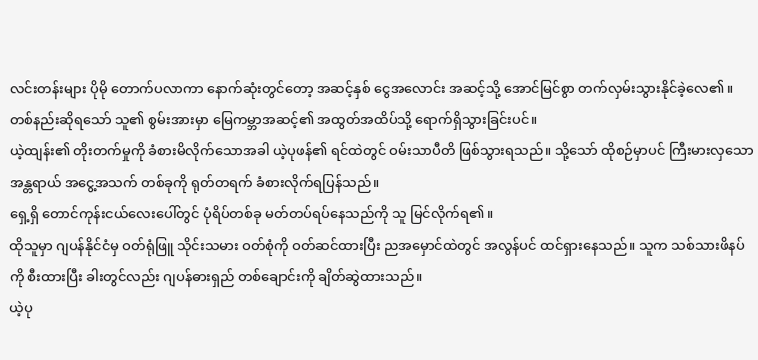လင်းတန်းများ ပိုမို တောက်ပလာကာ နောက်ဆုံးတွင်တော့ အဆင့်နှစ် ငွေအလောင်း အဆင့်သို့ အောင်မြင်စွာ တက်လှမ်းသွားနိုင်ခဲ့လေ၏။ တစ်နည်းဆိုရသော် သူ၏ စွမ်းအားမှာ မြေကမ္ဘာအဆင့်၏ အထွတ်အထိပ်သို့ ရောက်ရှိသွားခြင်းပင်။
ယဲ့ထျန်း၏ တိုးတက်မှုကို ခံစားမိလိုက်သောအခါ ယဲ့ပုဖန်၏ ရင်ထဲတွင် ဝမ်းသာပီတိ ဖြစ်သွားရသည်။ သို့သော် ထိုစဉ်မှာပင် ကြီးမားလှသော အန္တရာယ် အငွေ့အသက် တစ်ခုကို ရုတ်တရက် ခံစားလိုက်ရပြန်သည်။
ရှေ့ရှိ တောင်ကုန်းငယ်လေးပေါ်တွင် ပုံရိပ်တစ်ခု မတ်တပ်ရပ်နေသည်ကို သူ မြင်လိုက်ရ၏။
ထိုသူမှာ ဂျပန်နိုင်ငံမှ ဝတ်ရုံဖြူ သိုင်းသမား ဝတ်စုံကို ဝတ်ဆင်ထားပြီး ညအမှောင်ထဲတွင် အလွန်ပင် ထင်ရှားနေသည်။ သူက သစ်သားဖိနပ်ကို စီးထားပြီး ခါးတွင်လည်း ဂျပန်ဓားရှည် တစ်ချောင်းကို ချိတ်ဆွဲထားသည်။
ယဲ့ပု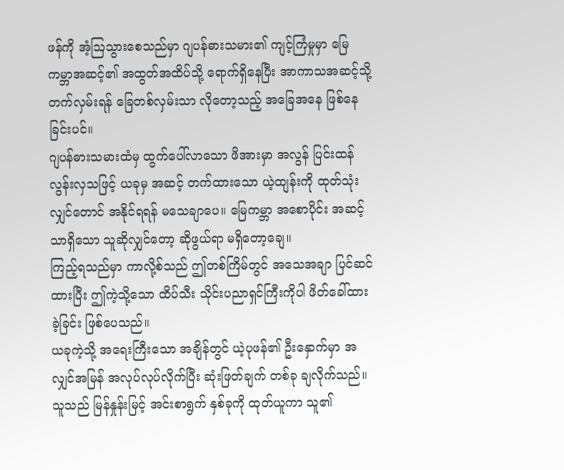ဖန်ကို အံ့ဩသွားစေသည်မှာ ဂျပန်ဓားသမား၏ ကျင့်ကြံမှုမှာ မြေကမ္ဘာအဆင့်၏ အထွတ်အထိပ်သို့ ရောက်ရှိနေပြီး အာကာသအဆင့်သို့ တက်လှမ်းရန် ခြေတစ်လှမ်းသာ လိုတော့သည့် အခြေအနေ ဖြစ်နေခြင်းပင်။
ဂျပန်ဓားသမားထံမှ ထွက်ပေါ်လာသော ဖိအားမှာ အလွန် ပြင်းထန်လွန်းလှသဖြင့် ယခုမှ အဆင့် တက်ထားသော ယဲ့ထျန်းကို ထုတ်သုံးလျှင်တောင် အနိုင်ရရန် မသေချာပေ။ မြေကမ္ဘာ အစောပိုင်း အဆင့်သာရှိသော သူဆိုလျှင်တော့ ဆိုဖွယ်ရာ မရှိတော့ချေ။
ကြည့်ရသည်မှာ ကာလို့စ်သည် ဤတစ်ကြိမ်တွင် အသေအချာ ပြင်ဆင်ထားပြီး ဤကဲ့သို့သော ထိပ်သီး သိုင်းပညာရှင်ကြီးကိုပါ ဖိတ်ခေါ်ထားခဲ့ခြင်း ဖြစ်ပေသည်။
ယခုကဲ့သို့ အရေးကြီးသော အချိန်တွင် ယဲ့ပုဖန်၏ ဦးနှောက်မှာ အလျှင်အမြန် အလုပ်လုပ်လိုက်ပြီး ဆုံးဖြတ်ချက် တစ်ခု ချလိုက်သည်။ သူသည် မြန်နှုန်းမြင့် အင်းစာရွက် နှစ်ခုကို ထုတ်ယူကာ သူ၏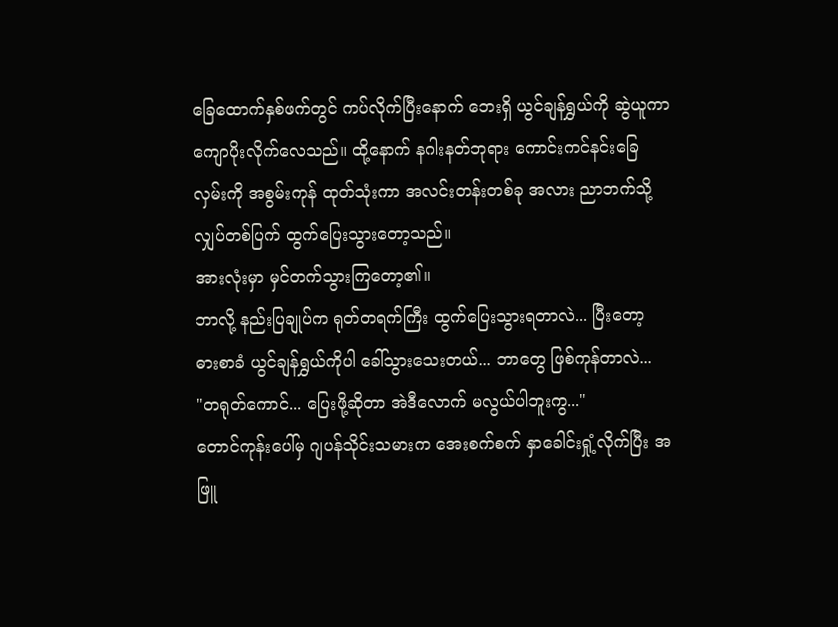ခြေထောက်နှစ်ဖက်တွင် ကပ်လိုက်ပြီးနောက် ဘေးရှိ ယွင်ချန်ရွှယ်ကို ဆွဲယူကာ ကျောပိုးလိုက်လေသည်။ ထို့နောက် နဂါးနတ်ဘုရား ကောင်းကင်နင်းခြေလှမ်းကို အစွမ်းကုန် ထုတ်သုံးကာ အလင်းတန်းတစ်ခု အလား ညာဘက်သို့ လျှပ်တစ်ပြက် ထွက်ပြေးသွားတော့သည်။
အားလုံးမှာ မှင်တက်သွားကြတော့၏။
ဘာလို့ နည်းပြချုပ်က ရုတ်တရက်ကြီး ထွက်ပြေးသွားရတာလဲ... ပြီးတော့ ဓားစာခံ ယွင်ချန်ရွှယ်ကိုပါ ခေါ်သွားသေးတယ်... ဘာတွေ ဖြစ်ကုန်တာလဲ...
"တရုတ်ကောင်... ပြေးဖို့ဆိုတာ အဲဒီလောက် မလွယ်ပါဘူးကွ..."
တောင်ကုန်းပေါ်မှ ဂျပန်သိုင်းသမားက အေးစက်စက် နှာခေါင်းရှုံ့လိုက်ပြီး အဖြူ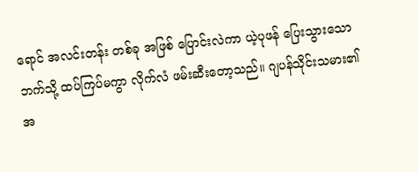ရောင် အလင်းတန်း တစ်ခု အဖြစ် ပြောင်းလဲကာ ယဲ့ပုဖန် ပြေးသွားသော ဘက်သို့ ထပ်ကြပ်မကွာ လိုက်လံ ဖမ်းဆီးတော့သည်။ ဂျပန်သိုင်းသမား၏ အ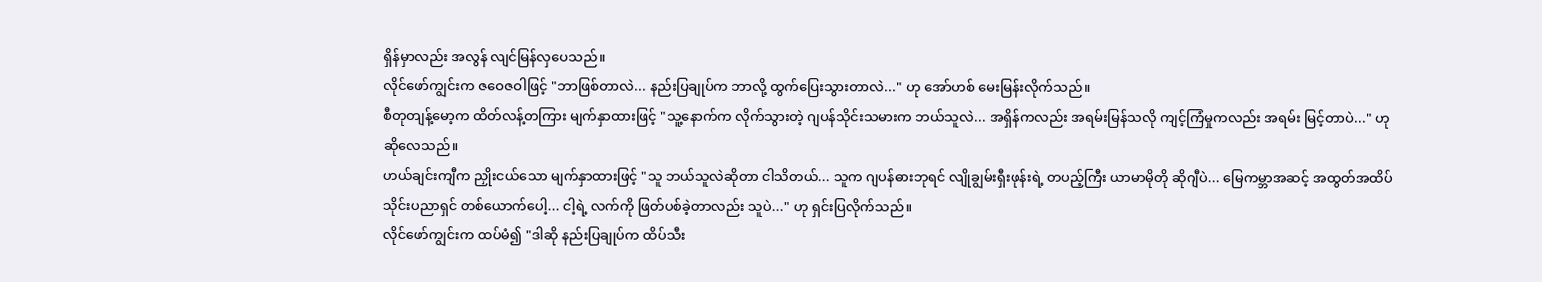ရှိန်မှာလည်း အလွန် လျင်မြန်လှပေသည်။
လိုင်ဖော်ကျွင်းက ဇဝေဇဝါဖြင့် "ဘာဖြစ်တာလဲ... နည်းပြချုပ်က ဘာလို့ ထွက်ပြေးသွားတာလဲ..." ဟု အော်ဟစ် မေးမြန်းလိုက်သည်။
စီတုတျန့်မော့က ထိတ်လန့်တကြား မျက်နှာထားဖြင့် "သူ့နောက်က လိုက်သွားတဲ့ ဂျပန်သိုင်းသမားက ဘယ်သူလဲ... အရှိန်ကလည်း အရမ်းမြန်သလို ကျင့်ကြံမှုကလည်း အရမ်း မြင့်တာပဲ..." ဟု ဆိုလေသည်။
ဟယ်ချင်းကျီက ညှိုးငယ်သော မျက်နှာထားဖြင့် "သူ ဘယ်သူလဲဆိုတာ ငါသိတယ်... သူက ဂျပန်ဓားဘုရင် လျိုချွမ်းရှီးဖုန်းရဲ့ တပည့်ကြီး ယာမာမိုတို ဆိုဂျီပဲ... မြေကမ္ဘာအဆင့် အထွတ်အထိပ် သိုင်းပညာရှင် တစ်ယောက်ပေါ့... ငါ့ရဲ့ လက်ကို ဖြတ်ပစ်ခဲ့တာလည်း သူပဲ..." ဟု ရှင်းပြလိုက်သည်။
လိုင်ဖော်ကျွင်းက ထပ်မံ၍ "ဒါဆို နည်းပြချုပ်က ထိပ်သီး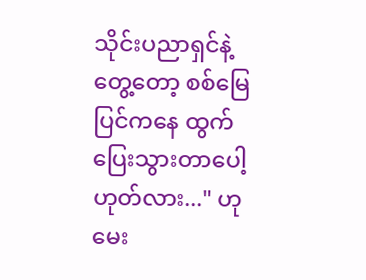သိုင်းပညာရှင်နဲ့ တွေ့တော့ စစ်မြေပြင်ကနေ ထွက်ပြေးသွားတာပေါ့ ဟုတ်လား..." ဟု မေး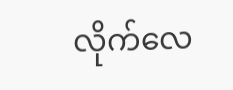လိုက်လေ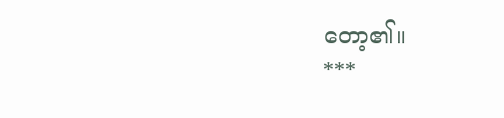တော့၏။
***